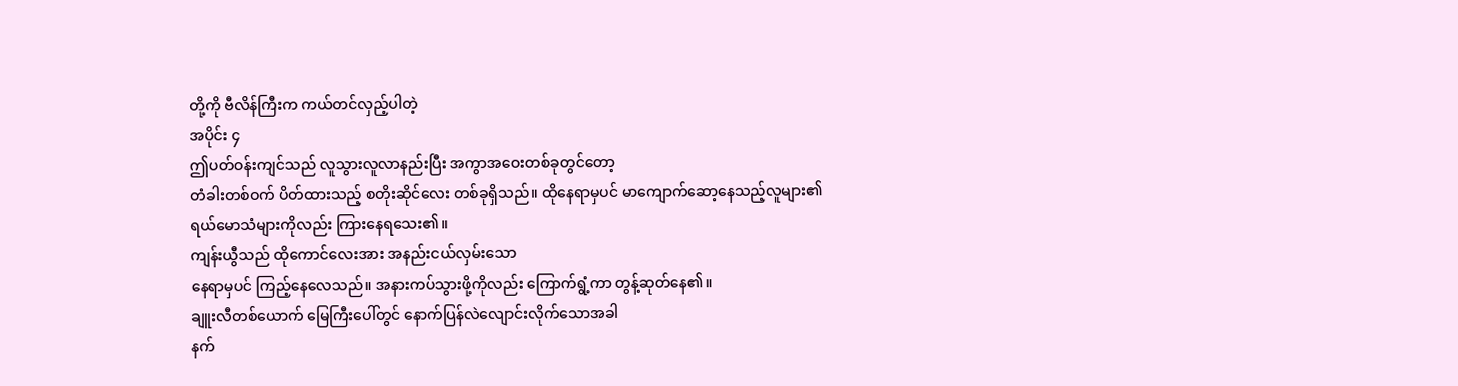တို့ကို ဗီလိန်ကြီးက ကယ်တင်လှည့်ပါတဲ့
အပိုင်း ၄
ဤပတ်ဝန်းကျင်သည် လူသွားလူလာနည်းပြီး အကွာအဝေးတစ်ခုတွင်တော့
တံခါးတစ်ဝက် ပိတ်ထားသည့် စတိုးဆိုင်လေး တစ်ခုရှိသည်။ ထိုနေရာမှပင် မာကျောက်ဆော့နေသည့်လူများ၏
ရယ်မောသံများကိုလည်း ကြားနေရသေး၏။
ကျန်းယွီသည် ထိုကောင်လေးအား အနည်းငယ်လှမ်းသော
နေရာမှပင် ကြည့်နေလေသည်။ အနားကပ်သွားဖို့ကိုလည်း ကြောက်ရွံ့ကာ တွန့်ဆုတ်နေ၏။
ချူးလီတစ်ယောက် မြေကြီးပေါ်တွင် နောက်ပြန်လဲလျောင်းလိုက်သောအခါ
နက်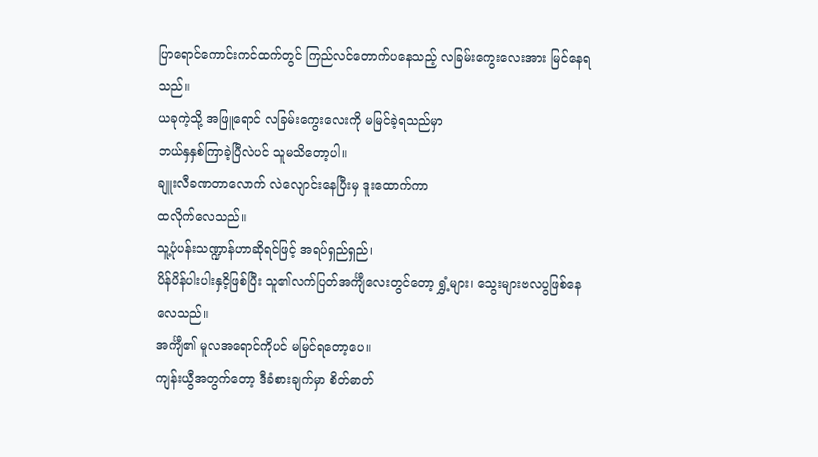ပြာရောင်ကောင်းကင်ထက်တွင် ကြည်လင်တောက်ပနေသည့် လခြမ်းကွေးလေးအား မြင်နေရသည်။
ယခုကဲ့သို့ အဖြူရောင် လခြမ်းကွေးလေးကို မမြင်ခဲ့ရသည်မှာ
ဘယ်နှနှစ်ကြာခဲ့ပြီလဲပင် သူမသိတော့ပါ။
ချူးလီခဏတာလောက် လဲလျောင်းနေပြီးမှ ဒူးထောက်ကာ
ထလိုက်လေသည်။
သူ့ပုံပန်းသဏ္ဍာန်ဟာဆိုရင်ဖြင့် အရပ်ရှည်ရှည်၊
ပိန်ပိန်ပါးပါးနှငိ့ဖြစ်ပြီး သူ၏လက်ပြတ်အင်္ကျီလေးတွင်တော့ ရွှံ့များ၊ သွေးများဗလပွဖြစ်နေလေသည်။
အင်္ကျီ၏ မူလအရောင်ကိုပင် မမြင်ရတော့ပေ။
ကျန်းယွီအတွက်တော့ ဒီခံစားချက်မှာ စိတ်ဓာတ်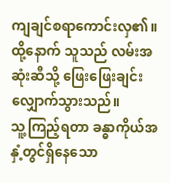ကျချင်စရာကောင်းလှ၏။
ထို့နောက် သူသည် လမ်းအဆုံးဆီသို့ ဖြေးဖြေးချင်း
လျှောက်သွားသည်။
သူ့ကြည့်ရတာ ခန္ဓာကိုယ်အနှံ့တွင်ရှိနေသော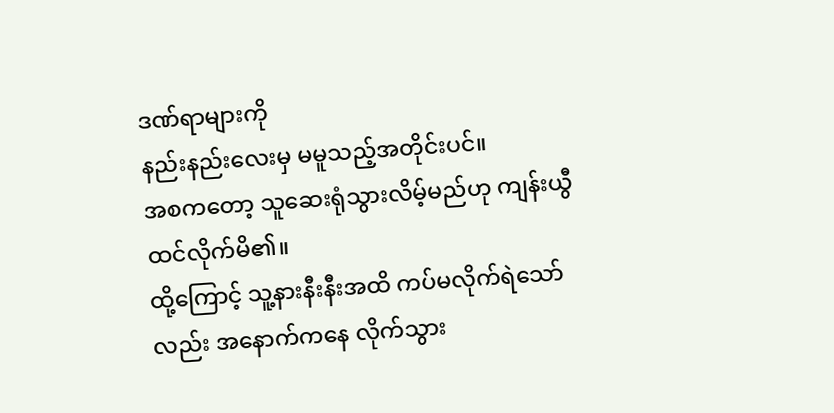ဒဏ်ရာများကို
နည်းနည်းလေးမှ မမူသည့်အတိုင်းပင်။
အစကတော့ သူဆေးရုံသွားလိမ့်မည်ဟု ကျန်းယွီထင်လိုက်မိ၏။
ထို့ကြောင့် သူ့နားနီးနီးအထိ ကပ်မလိုက်ရဲသော်လည်း အနောက်ကနေ လိုက်သွား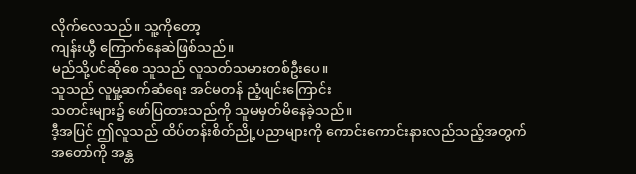လိုက်လေသည်။ သူ့ကိုတော့
ကျန်းယွီ ကြောက်နေဆဲဖြစ်သည်။
မည်သို့ပင်ဆိုစေ သူသည် လူသတ်သမားတစ်ဦးပေ။
သူသည် လူမှု့ဆက်ဆံရေး အင်မတန် ညံ့ဖျင်းကြောင်း
သတင်းများ၌ ဖော်ပြထားသည်ကို သူမမှတ်မိနေခဲ့သည်။
ဒီ့အပြင် ဤလူသည် ထိပ်တန်းစိတ်ညို့ပညာများကို ကောင်းကောင်းနားလည်သည့်အတွက်
အတော်ကို အန္တ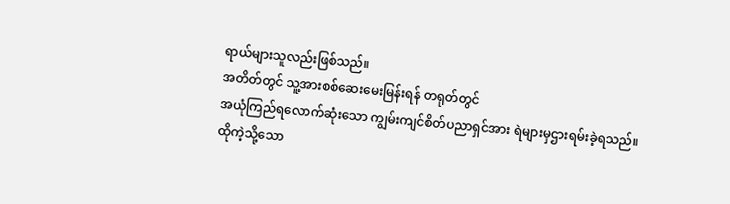ရာယ်များသူလည်းဖြစ်သည်။
အတိတ်တွင် သူ့အားစစ်ဆေးမေးမြန်းရန် တရုတ်တွင်
အယုံကြည်ရလောက်ဆုံးသော ကျွမ်းကျင်စိတ်ပညာရှင်အား ရဲများမှဌားရမ်းခဲ့ရသည်။ ထိုကဲ့သို့သော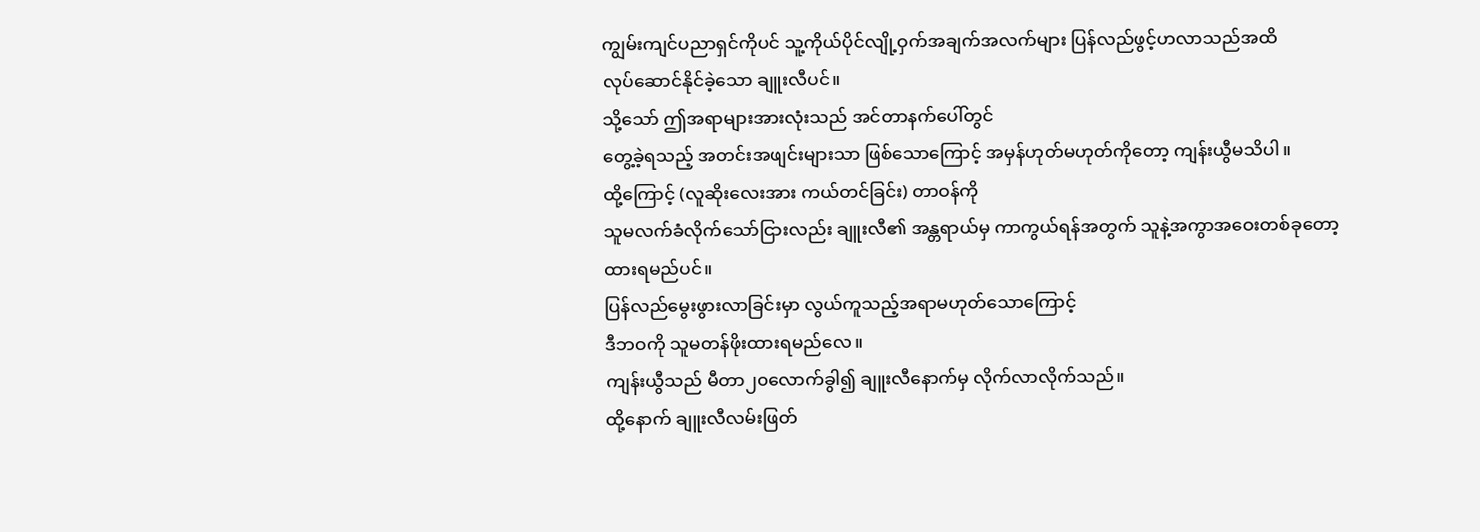ကျွမ်းကျင်ပညာရှင်ကိုပင် သူ့ကိုယ်ပိုင်လျို့ဝှက်အချက်အလက်များ ပြန်လည်ဖွင့်ဟလာသည်အထိ
လုပ်ဆောင်နိုင်ခဲ့သော ချူးလီပင်။
သို့သော် ဤအရာများအားလုံးသည် အင်တာနက်ပေါ်တွင်
တွေ့ခဲ့ရသည့် အတင်းအဖျင်းများသာ ဖြစ်သောကြောင့် အမှန်ဟုတ်မဟုတ်ကိုတော့ ကျန်းယွီမသိပါ။
ထို့ကြောင့် (လူဆိုးလေးအား ကယ်တင်ခြင်း) တာဝန်ကို
သူမလက်ခံလိုက်သော်ငြားလည်း ချူးလီ၏ အန္တရာယ်မှ ကာကွယ်ရန်အတွက် သူနဲ့အကွာအဝေးတစ်ခုတော့
ထားရမည်ပင်။
ပြန်လည်မွေးဖွားလာခြင်းမှာ လွယ်ကူသည့်အရာမဟုတ်သောကြောင့်
ဒီဘဝကို သူမတန်ဖိုးထားရမည်လေ။
ကျန်းယွီသည် မီတာ၂၀လောက်ခွါ၍ ချူးလီနောက်မှ လိုက်လာလိုက်သည်။
ထို့နောက် ချူးလီလမ်းဖြတ်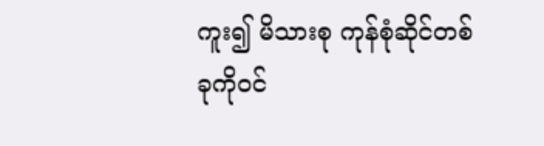ကူး၍ မိသားစု ကုန်စုံဆိုင်တစ်ခုကိုဝင်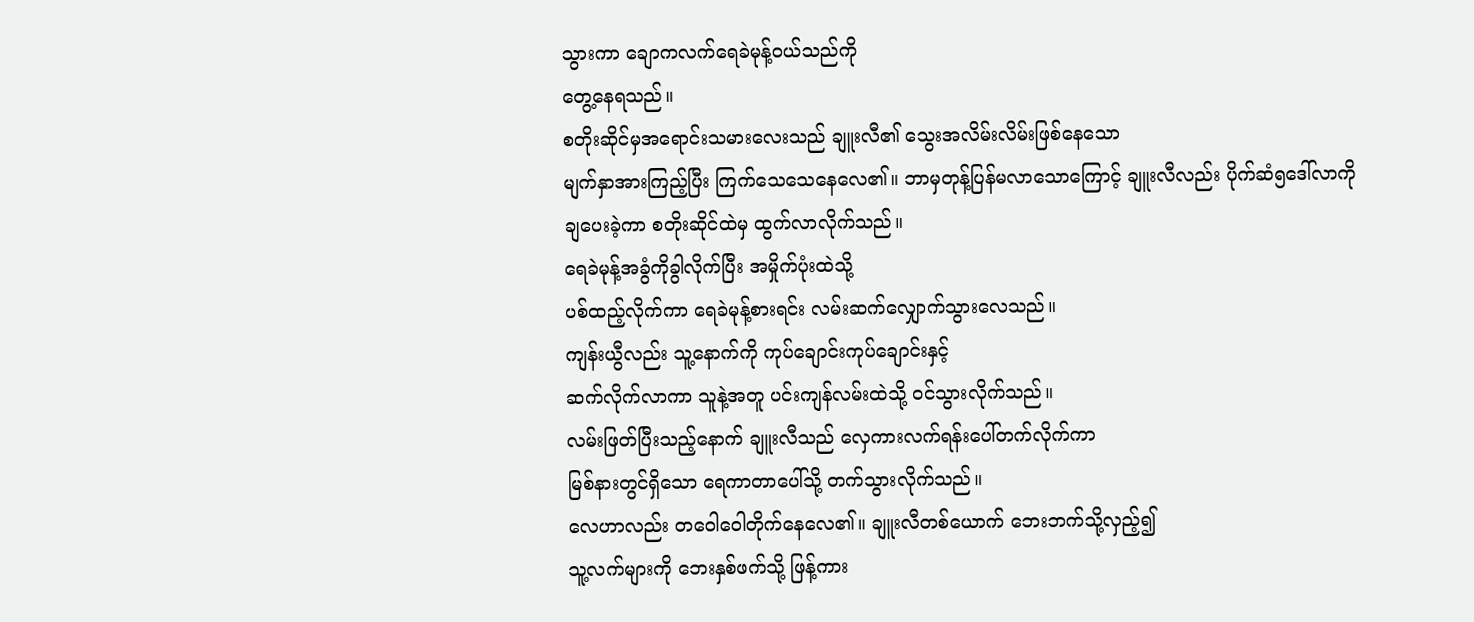သွားကာ ချောကလက်ရေခဲမုန့်ဝယ်သည်ကို
တွေ့နေရသည်။
စတိုးဆိုင်မှအရောင်းသမားလေးသည် ချူးလီ၏ သွေးအလိမ်းလိမ်းဖြစ်နေသော
မျက်နှာအားကြည့်ပြီး ကြက်သေသေနေလေ၏။ ဘာမှတုန့်ပြန်မလာသောကြောင့် ချူးလီလည်း ပိုက်ဆံ၅ဒေါ်လာကို
ချပေးခဲ့ကာ စတိုးဆိုင်ထဲမှ ထွက်လာလိုက်သည်။
ရေခဲမုန့်အခွံကိုခွါလိုက်ပြီး အမှိုက်ပုံးထဲသို့
ပစ်ထည့်လိုက်ကာ ရေခဲမုန့်စားရင်း လမ်းဆက်လျှောက်သွားလေသည်။
ကျန်းယွီလည်း သူ့နောက်ကို ကုပ်ချောင်းကုပ်ချောင်းနှင့်
ဆက်လိုက်လာကာ သူနဲ့အတူ ပင်းကျန်လမ်းထဲသို့ ဝင်သွားလိုက်သည်။
လမ်းဖြတ်ပြီးသည့်နောက် ချူးလီသည် လှေကားလက်ရန်းပေါ်တက်လိုက်ကာ
မြစ်နားတွင်ရှိသော ရေကာတာပေါ်သို့ တက်သွားလိုက်သည်။
လေဟာလည်း တဝေါဝေါတိုက်နေလေ၏။ ချူးလီတစ်ယောက် ဘေးဘက်သို့လှည့်၍
သူ့လက်များကို ဘေးနှစ်ဖက်သို့ ဖြန့်ကား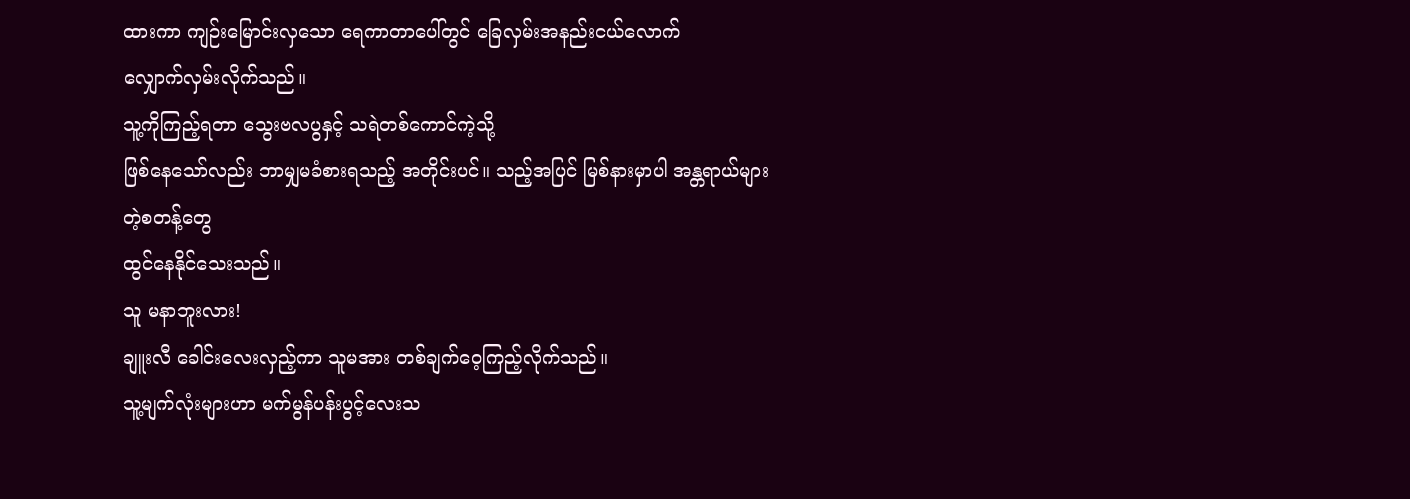ထားကာ ကျဉ်းမြောင်းလှသော ရေကာတာပေါ်တွင် ခြေလှမ်းအနည်းငယ်လောက်
လျှောက်လှမ်းလိုက်သည်။
သူ့ကိုကြည့်ရတာ သွေးဗလပွနှင့် သရဲတစ်ကောင်ကဲ့သို့
ဖြစ်နေသော်လည်း ဘာမျှမခံစားရသည့် အတိုင်းပင်။ သည့်အပြင် မြစ်နားမှာပါ အန္တရာယ်များတဲ့စတန့်တွေ
ထွင်နေနိုင်သေးသည်။
သူ မနာဘူးလား!
ချူးလီ ခေါင်းလေးလှည့်ကာ သူမအား တစ်ချက်ဝေ့ကြည့်လိုက်သည်။
သူ့မျက်လုံးများဟာ မက်မွန်ပန်းပွင့်လေးသ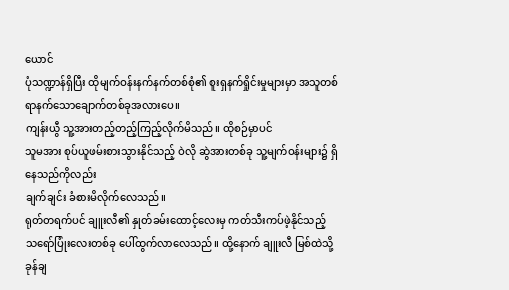ယောင်
ပုံသဏ္ဍာန်ရှိပြီး ထိုမျက်ဝန်းနက်နက်တစ်စုံ၏ စူးရှနက်ရှိုင်းမှုများမှာ အသူတစ်ရာနက်သောချောက်တစ်ခုအလားပေ။
ကျန်းယွီ သူ့အားတည့်တည့်ကြည့်လိုက်မိသည်။ ထိုစဉ်မှာပင်
သူမအား စုပ်ယူဖမ်းစားသွားနိုင်သည့် ဝဲလို ဆွဲအားတစ်ခု သူ့မျက်ဝန်းများ၌ ရှိနေသည်ကိုလည်း
ချက်ချင်း ခံစားမိလိုက်လေသည်။
ရုတ်တရက်ပင် ချူးလီ၏ နှုတ်ခမ်းထောင့်လေးမှ ကတ်သီးကပ်ဖဲ့နိုင်သည့်
သရော်ပြုံးလေးတစ်ခု ပေါ်ထွက်လာလေသည်။ ထို့နောက် ချူးလီ မြစ်ထဲသို့ ခုန်ချ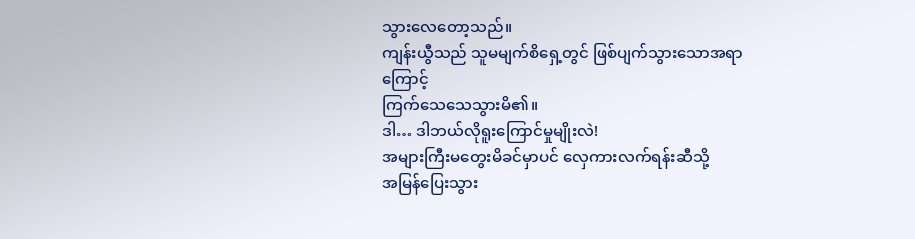သွားလေတော့သည်။
ကျန်းယွီသည် သူမမျက်စိရှေ့တွင် ဖြစ်ပျက်သွားသောအရာကြောင့်
ကြက်သေသေသွားမိ၏။
ဒါ… ဒါဘယ်လိုရူးကြောင်မှုမျိုးလဲ!
အများကြီးမတွေးမိခင်မှာပင် လှေကားလက်ရန်းဆီသို့
အမြန်ပြေးသွား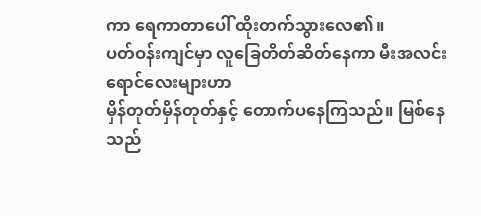ကာ ရေကာတာပေါ် ထိုးတက်သွားလေ၏။
ပတ်ဝန်းကျင်မှာ လူခြေတိတ်ဆိတ်နေကာ မီးအလင်းရောင်လေးများဟာ
မှိန်တုတ်မှိန်တုတ်နှင့် တောက်ပနေကြသည်။ မြစ်နေသည်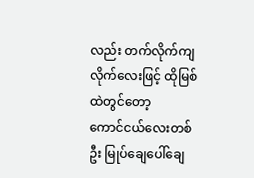လည်း တက်လိုက်ကျလိုက်လေးဖြင့် ထိုမြစ်ထဲတွင်တော့
ကောင်ငယ်လေးတစ်ဦး မြုပ်ချေပေါ်ချေ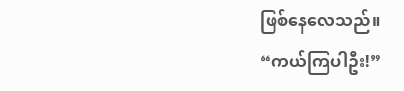ဖြစ်နေလေသည်။
“ကယ်ကြပါဦး!”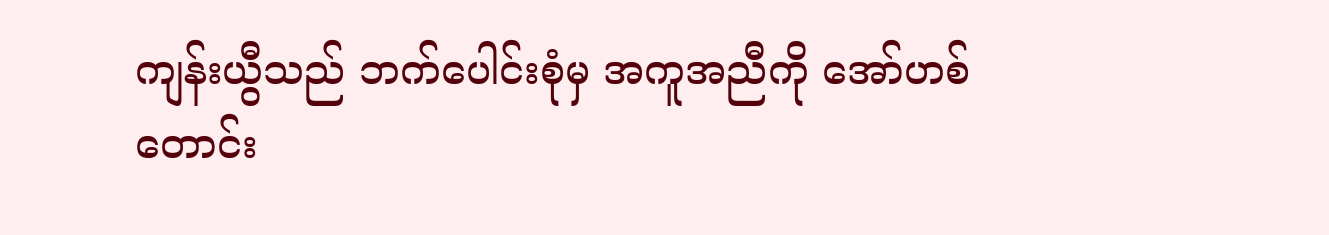ကျန်းယွီသည် ဘက်ပေါင်းစုံမှ အကူအညီကို အော်ဟစ်တောင်း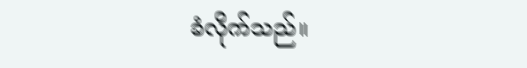ခံလိုက်သည်။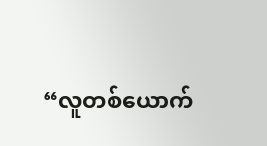“လူတစ်ယောက်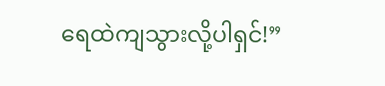ရေထဲကျသွားလို့ပါရှင်!”